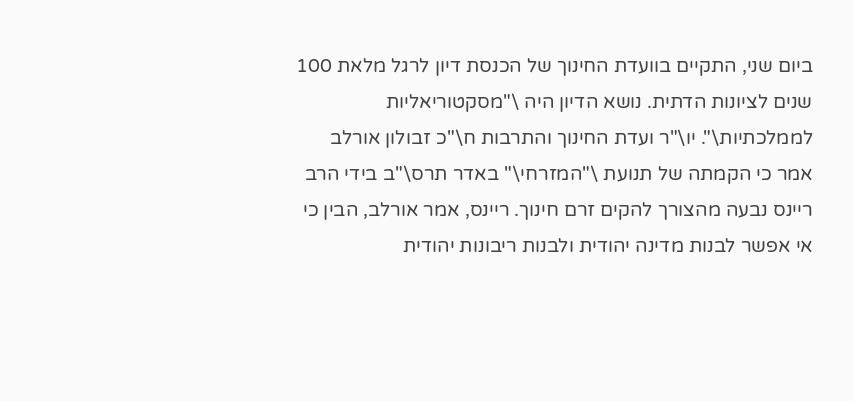ביום שני, התקיים בוועדת החינוך של הכנסת דיון לרגל מלאת 100 שנים לציונות הדתית. נושא הדיון היה \"מסקטוריאליות לממלכתיות\". יו\"ר ועדת החינוך והתרבות ח\"כ זבולון אורלב אמר כי הקמתה של תנועת \"המזרחי\" באדר תרס\"ב בידי הרב ריינס נבעה מהצורך להקים זרם חינוך. ריינס, אמר אורלב, הבין כי אי אפשר לבנות מדינה יהודית ולבנות ריבונות יהודית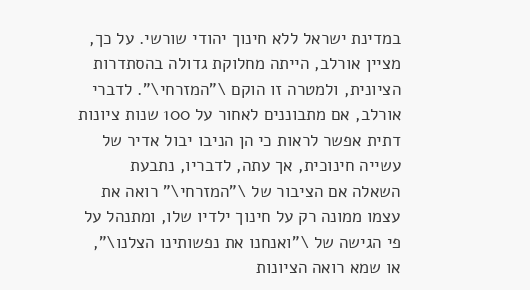במדינת ישראל ללא חינוך יהודי שורשי. על כך, מציין אורלב, הייתה מחלוקת גדולה בהסתדרות הציונית, ולמטרה זו הוקם \"המזרחי\". לדברי אורלב, אם מתבוננים לאחור על 100 שנות ציונות דתית אפשר לראות כי הן הניבו יבול אדיר של עשייה חינוכית, אך עתה, לדבריו, נתבעת השאלה אם הציבור של \"המזרחי\" רואה את עצמו ממונה רק על חינוך ילדיו שלו, ומתנהל על פי הגישה של \"ואנחנו את נפשותינו הצלנו\", או שמא רואה הציונות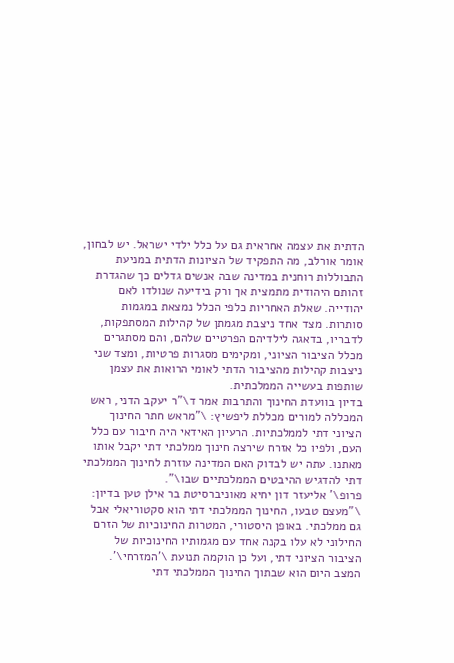הדתית את עצמה אחראית גם על כלל ילדי ישראל. יש לבחון, אומר אורלב, מה התפקיד של הציונות הדתית במניעת התבוללות רוחנית במדינה שבה אנשים גדלים כך שהגדרת זהותם היהודית מתמצית אך ורק בידיעה שנולדו לאם יהודייה. שאלת האחריות כלפי הכלל נמצאת במגמות סותרות. מצד אחד ניצבת מגמתן של קהילות המסתפקות, לדבריו, בדאגה לילדיהם הפרטיים שלהם, והם מסתגרים מכלל הציבור הציוני, ומקימים מסגרות פרטיות, ומצד שני ניצבות קהילות מהציבור הדתי לאומי הרואות את עצמן שותפות בעשייה הממלכתית.
בדיון בוועדת החינוך והתרבות אמר ד\"ר יעקב הדני, ראש המכללה למורים מכללת ליפשיץ: \"מראש חתר החינוך הציוני דתי לממלכתיות. הרעיון האידאי היה חיבור עם כלל העם, ולפיו כל אזרח שירצה חינוך ממלכתי דתי יקבל אותו מאתנו. עתה יש לבדוק האם המדינה עוזרת לחינוך הממלכתי דתי להדגיש ההיבטים הממלכתיים שבו\".
פרופ\' אליעזר דון יחיא מאוניברסיטת בר אילן טען בדיון: \"מעצם טבעו, החינוך הממלכתי דתי הוא סקטוריאלי אבל גם ממלכתי. באופן היסטורי, המטרות החינוכיות של הזרם החילוני לא עלו בקנה אחד עם מגמותיו החינוכיות של הציבור הציוני דתי, ועל כן הוקמה תנועת \'המזרחי\'. המצב היום הוא שבתוך החינוך הממלכתי דתי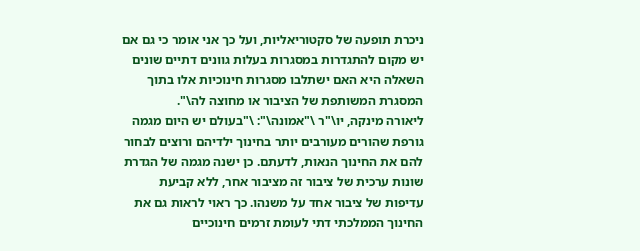ניכרת תופעה של סקטוריאליות, ועל כך אני אומר כי גם אם יש מקום להתגדרות במסגרות בעלות גוונים דתיים שונים השאלה היא האם ישתלבו מסגרות חינוכיות אלו בתוך המסגרת המשותפת של הציבור או מחוצה לה\".
ליאורה מינקה, יו\"ר \"אמונה\": \"בעולם יש היום מגמה גורפת שהורים מעורבים יותר בחינוך ילדיהם ורוצים לבחור להם את החינוך הנאות, לדעתם. כן ישנה מגמה של הגדרת שונות ערכית של ציבור זה מציבור אחר, ללא קביעת עדיפות של ציבור אחד על משנהו. כך ראוי לראות גם את החינוך הממלכתי דתי לעומת זרמים חינוכיים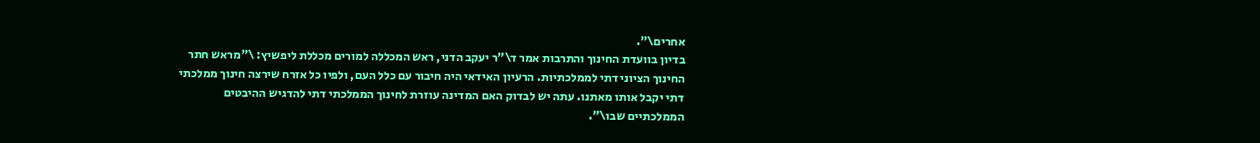אחרים\".
בדיון בוועדת החינוך והתרבות אמר ד\"ר יעקב הדני, ראש המכללה למורים מכללת ליפשיץ: \"מראש חתר החינוך הציוני דתי לממלכתיות. הרעיון האידאי היה חיבור עם כלל העם, ולפיו כל אזרח שירצה חינוך ממלכתי דתי יקבל אותו מאתנו. עתה יש לבדוק האם המדינה עוזרת לחינוך הממלכתי דתי להדגיש ההיבטים הממלכתיים שבו\".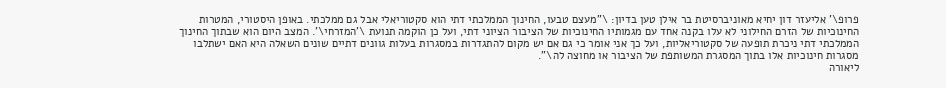פרופ\' אליעזר דון יחיא מאוניברסיטת בר אילן טען בדיון: \"מעצם טבעו, החינוך הממלכתי דתי הוא סקטוריאלי אבל גם ממלכתי. באופן היסטורי, המטרות החינוכיות של הזרם החילוני לא עלו בקנה אחד עם מגמותיו החינוכיות של הציבור הציוני דתי, ועל כן הוקמה תנועת \'המזרחי\'. המצב היום הוא שבתוך החינוך הממלכתי דתי ניכרת תופעה של סקטוריאליות, ועל כך אני אומר כי גם אם יש מקום להתגדרות במסגרות בעלות גוונים דתיים שונים השאלה היא האם ישתלבו מסגרות חינוכיות אלו בתוך המסגרת המשותפת של הציבור או מחוצה לה\".
ליאורה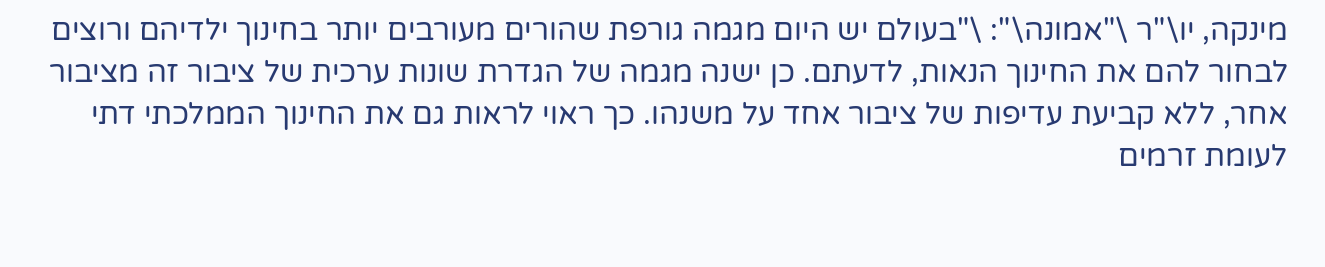מינקה, יו\"ר \"אמונה\": \"בעולם יש היום מגמה גורפת שהורים מעורבים יותר בחינוך ילדיהם ורוצים לבחור להם את החינוך הנאות, לדעתם. כן ישנה מגמה של הגדרת שונות ערכית של ציבור זה מציבור אחר, ללא קביעת עדיפות של ציבור אחד על משנהו. כך ראוי לראות גם את החינוך הממלכתי דתי לעומת זרמים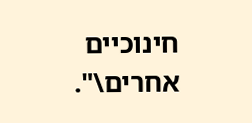חינוכיים אחרים\".